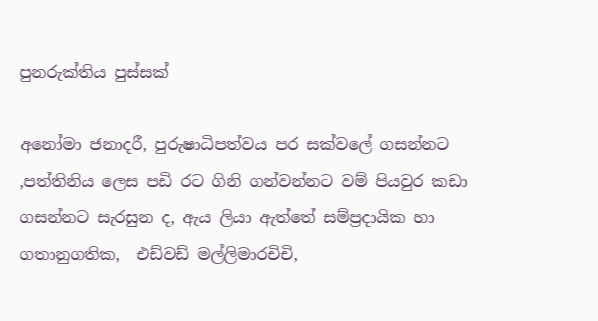පුනරුක්තිය පුස්සක්

අනෝමා ජනාදරී, පුරුෂාධිපත්වය පර සක්ව‍‍‍‍ලේ ගසන්නට ,පත්තිනිය ලෙස පඩි රට ගිනි ගන්වන්නට වම් පියවුර කඩා ගසන්න‍ට සැරසුන ද, ඇය ලියා ඇත්තේ සම්ප්‍රදායික හා ගතානුගතික,  එඩ්වඩ් මල්ලිමාරචිචි,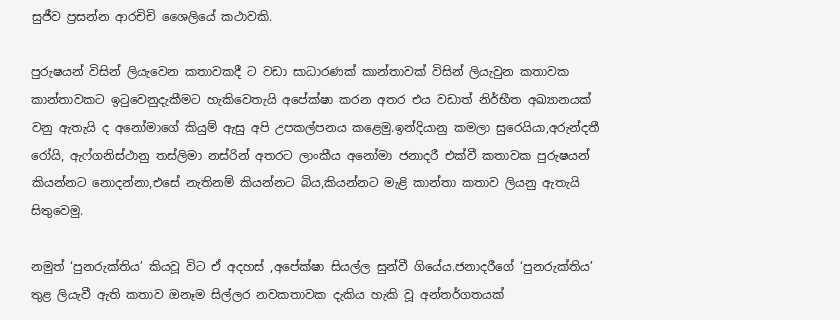සුජීව ප්‍රසන්න ආරචිචි ශෛලියේ කථාවකි.

පුරුෂයන් විසින් ලියැවෙන කතාවක‍දී ට වඩා සාධාරණක් කාන්තාවක් විසින් ලියැවුන කතාවක කාන්තාවකට ඉටුවෙනුදැකීමට හැකිවෙතැයි අපේක්ෂා කරන අතර එය ව‍ඩාත් නිර්භීත අඛ්‍යානයක් වනු ඇතැයි ද අනෝමාගේ කියුම් ඇසු අපි උපකල්පනය කළෙමු.ඉන්දියානු කමලා සුරෙයියා,අරුන්දතී රෝයි, ඇෆ්ගනිස්ථානු තස්ලිමා නස්රින් අතරට ලාංකීය අනෝමා ජනාදරී එක්වී කතාවක පුරුෂයන් කියන්නට නොදන්නා,එසේ නැතිනම් කියන්නට බිය,කියන්නට මැළි කාන්තා කතාව ලියනු ඇතැයි සිතුවෙමු.

නමුත් ‘පුනරුක්තිය’ කියවූ විට ඒ අදහස් ,අපේක්ෂා සියල්ල සුන්වී ගියේය.ජනාදරීගේ ‘පුනරුක්තිය’ තුළ ලියැවී ඇති කතාව ඔ‍නෑම සිල්ලර නවකතාවක දැකිය හැකි වූ අන්තර්ගතයක්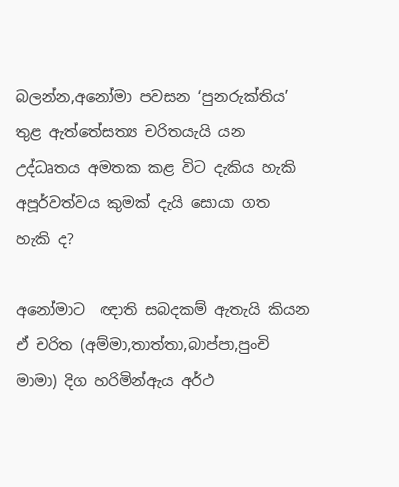බලන්න,අනෝමා පවසන ‘පුනරුක්තිය’ තුළ ඇත්තේසත්‍ය චරිතයැයි යන උද්ධෘතය අමතක කළ විට දැකිය හැකි අපූර්වත්වය කුමක් දැයි සොයා ගත හැකි ද?

අනෝමාට  ඥාති සබද‍කම් ඇතැයි කියන ඒ චරිත (අම්මා,තාත්තා,බාප්පා,පුංචි මාමා) දිග හරිමින්ඇය අර්ථ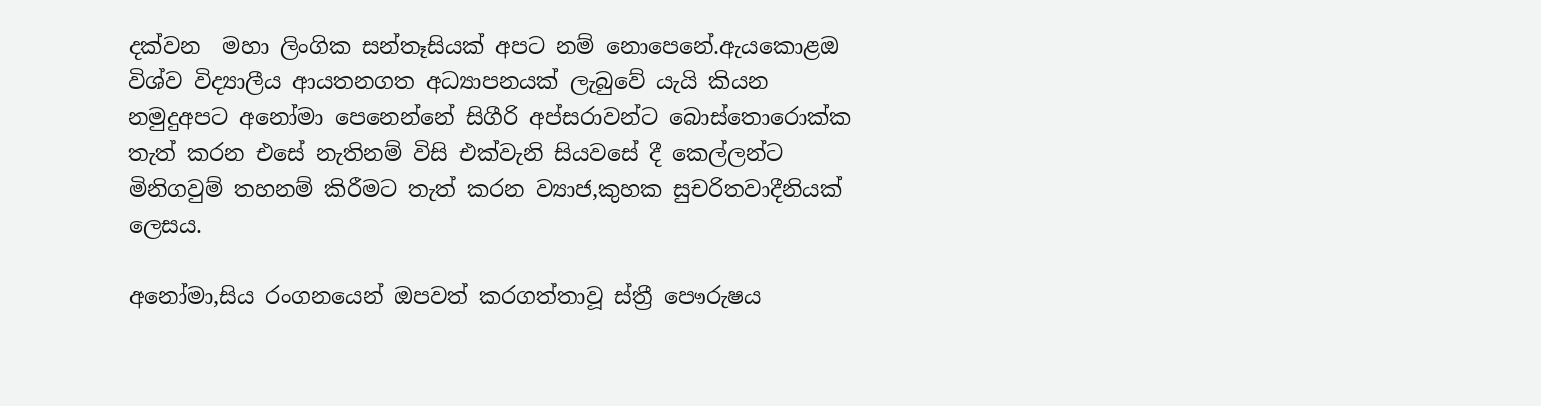දක්වන  මහා ලිංගික සන්තෑසියක් අපට නම් ‍නොපෙනේ.ඇයකොළඔ විශ්ව විද්‍යාලීය ආයතනගත අධ්‍යාපනයක් ලැබුවේ යැයි කියන නමුදුඅප‍ට අනෝමා පෙනෙන්නේ සිගීරි අප්සරාවන්ට බොස්තොරොක්ක තැත් කරන එසේ නැතිනම් විසි එක්වැනි සියවසේ දී කෙල්ලන්ට මිනිගවුම් තහනම් කිරීමට තැත් කරන ව්‍යාජ,කුහක සුචරිතවාදීනියක් ලෙසය.

අනෝමා,සිය රංගනයෙන් ඔපවත් කරගත්තාවූ ස්ත්‍රී පෞරුෂය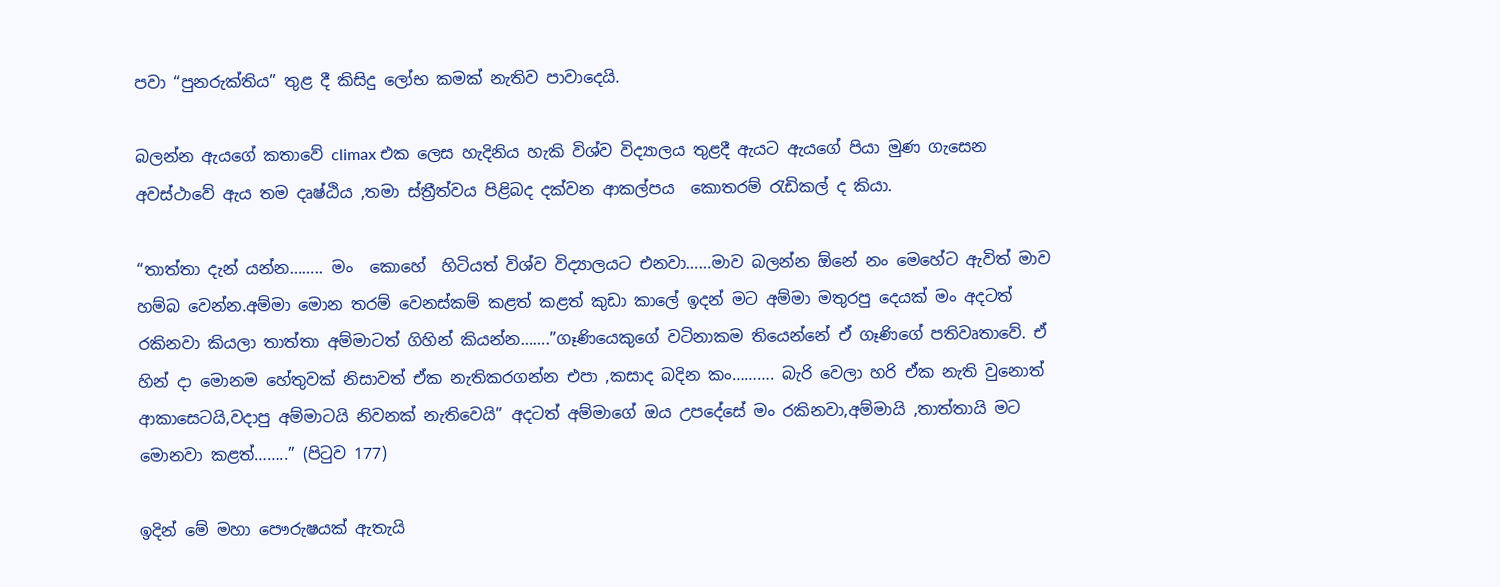පවා “පුනරුක්තිය” තුළ දී කිසිදු ලෝභ කමක් නැතිව පාවාදෙයි.

බලන්න ඇයගේ කතාවේ climax එක ලෙස හැදිනිය හැකි විශ්ව විද්‍යාලය තුළදී ඇයට ඇයගේ පියා මුණ ගැසෙන අවස්ථාවේ ඇය තම දෘෂ්ඨිය ,තමා ස්ත්‍රීත්වය පිළිබද දක්වන ආකල්පය  කොතරම් රැඩිකල් ද කියා.

“තාත්තා දැන් යන්න…….. මං  කොහේ  හි‍ටියත් විශ්ව විද්‍යාලයට එනවා……මාව බලන්න ඕනේ නං මෙහේට ඇවිත් මාව හම්බ වෙන්න.අම්මා මොන තරම් වෙනස්කම් කළත් කළත් කුඩා කාලේ ඉදන් මට අම්මා මතුරපු දෙයක් මං අදටත් රකිනවා කියලා තාත්තා අම්මාටත් ගිහින් කියන්න…….”ගෑණියෙකුගේ වටිනාකම තියෙන්නේ ඒ ගෑණිගේ පතිවෘතාවේ. ඒ හින් දා මොනම හේතුවක් නිසාවත් ඒක නැතිකරගන්න එපා ,කසාද බදින කං………. බැරි වෙලා හරි ඒක නැති වුනොත් ආකාසෙටයි,වදාපු අම්මාටයි නිවනක් නැතිවෙයි” අදටත් අම්මාගේ ඔය උපදේසේ මං රකිනවා,අම්මායි ,තාත්තායි මට මොනවා කළත්……..” (පිටුව 177)

ඉදින් මේ මහා පෞරුෂයක් ඇතැයි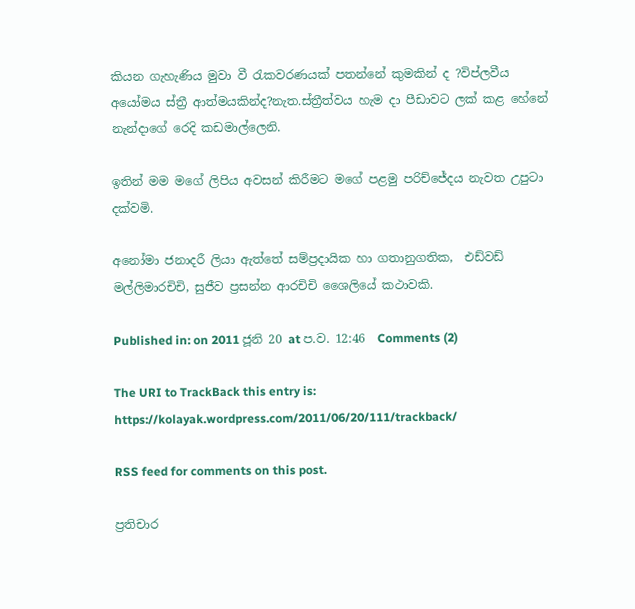කියන ගැහැණිය මුවා වී රැකවරණයක් පතන්නේ කුමකින් ද ?විප්ලවීය අයෝමය ස්ත්‍රී ආත්මයකින්ද?නැත.ස්ත්‍රීත්වය හැම දා පීඩාවට ලක් කළ හේනේ නැන්දාගේ රෙදි කඩමාල්ලෙනි.

ඉතින් මම මගේ ලිපිය අවසන් කිරීමට මගේ පළමු පරිච්ජේදය නැවත උපුටා දක්වමි.

අනෝමා ජනාදරී ලියා ඇත්තේ සම්ප්‍රදායික හා ගතානුගතික,  එඩ්වඩ් මල්ලිමාරචිචි, සුජීව ප්‍රසන්න ආරචිචි ශෛලියේ කථාවකි.

Published in: on 2011 ජූනි 20 at ප.ව. 12:46  Comments (2)

The URI to TrackBack this entry is: https://kolayak.wordpress.com/2011/06/20/111/trackback/

RSS feed for comments on this post.

ප්‍රතිචාර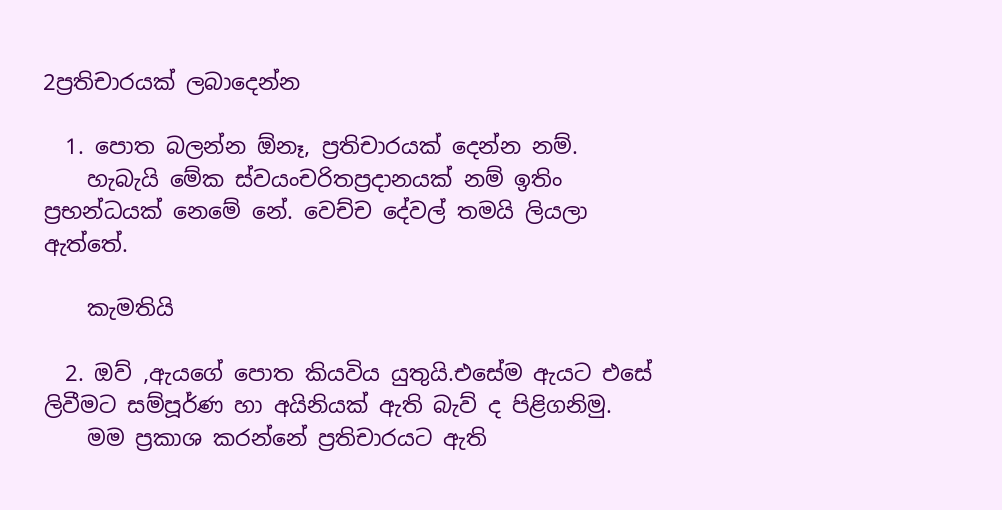2ප්‍රතිචාරයක් ලබාදෙන්න

  1. පොත බලන්න ඕනෑ, ප්‍රතිචාරයක් දෙන්න නම්.
    හැබැයි මේක ස්වයංචරිතප්‍රදානයක් නම් ඉතිං ප්‍රභන්ධයක් නෙමේ නේ. වෙච්ච දේවල් තමයි ලියලා ඇත්තේ.

    කැමතියි

  2. ඔව් ,ඇයගේ පොත කි‍යවිය ‍යුතුයි.එසේම ඇයට ‍එසේ ලිවීමට සම්පූර්ණ හා අයිනියක් ඇති බැව් ද පිළිගනිමු.
    මම ප්‍රකාශ කරන්නේ ප්‍රතිචාරයට ඇති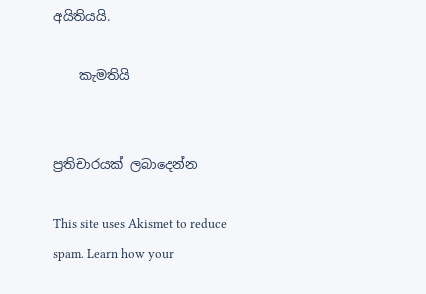අයිතියයි.

    කැමතියි


ප්‍රතිචාරයක් ලබාදෙන්න

This site uses Akismet to reduce spam. Learn how your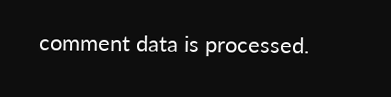comment data is processed.